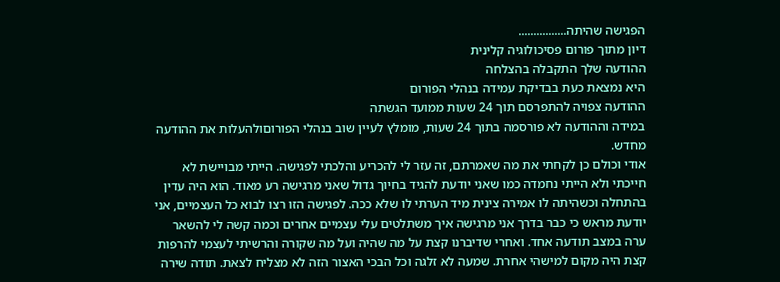הפגישה שהיתה................
דיון מתוך פורום פסיכולוגיה קלינית
ההודעה שלך התקבלה בהצלחה
היא נמצאת כעת בבדיקת עמידה בנהלי הפורום
ההודעה צפויה להתפרסם תוך 24 שעות ממועד הגשתה
במידה וההודעה לא פורסמה בתוך 24 שעות, מומלץ לעיין שוב בנהלי הפורוםולהעלות את ההודעה מחדש.
אודי וכולם כן לקחתי את מה שאמרתם, זה עזר לי להכריע והלכתי לפגישה. הייתי מבויישת לא חייכתי ולא הייתי נחמדה כמו שאני יודעת להגיד בחיוך גדול שאני מרגישה רע מאוד. הוא היה עדין בהתחלה וכשהיתה לו אמירה צינית מיד הערתי לו שלא ככה. לפגישה הזו רצו לבוא כל העצמיים, אני יודעת מראש כי כבר בדרך אני מרגישה איך משתלטים עלי עצמיים אחרים וכמה קשה לי להשאר ערה במצב תודעה אחד. ואחרי שדיברנו קצת על מה שהיה ועל מה שקורה והרשיתי לעצמי להרפות קצת היה מקום למישהי אחרת. שמעה לא זלגה וכל הבכי האצור הזה לא מצליח לצאת. תודה שירה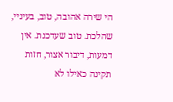הי שירה אהובה, טוב, בעיניי, שהלכת. טוב שעדכנת. אין דמעות, דיבור אצור, חזות תקינה כאילו לא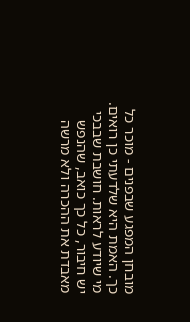מובחן המפגע שבפנים - מוכר כל כך. האמת היא שלדעתי כן רואים. מי שיודע לראות. חושבת שבבכי יש חיבור, כל כך כואב, שהנפש מאבדת את ההכרה ולא מרשה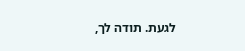לגעת. תודה לך,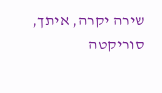שירה יקרה, איתך, סוריקטה